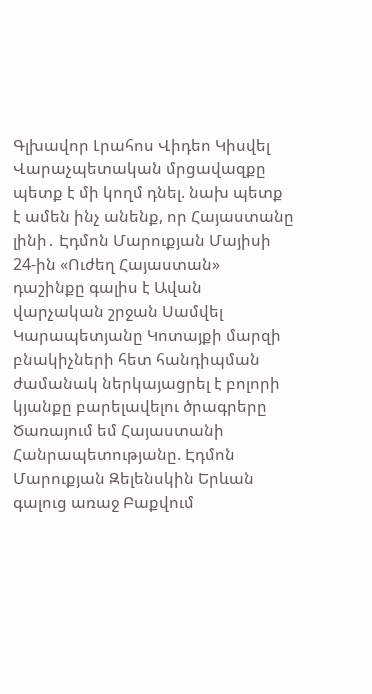Գլխավոր Լրահոս Վիդեո Կիսվել
Վարաչպետական մրցավազքը պետք է մի կողմ դնել. նախ պետք է ամեն ինչ անենք, որ Հայաստանը լինի․ Էդմոն Մարուքյան Մայիսի 24-ին «Ուժեղ Հայաստան» դաշինքը գալիս է Ավան վարչական շրջան Սամվել Կարապետյանը Կոտայքի մարզի բնակիչների հետ հանդիպման ժամանակ ներկայացրել է բոլորի կյանքը բարելավելու ծրագրերը Ծառայում եմ Հայաստանի Հանրապետությանը. Էդմոն Մարուքյան Զելենսկին Երևան գալուց առաջ Բաքվում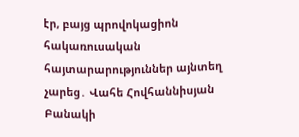էր, բայց պրովոկացիոն հակառուսական հայտարարություններ այնտեղ չարեց․ Վահե Հովհաննիսյան Բանակի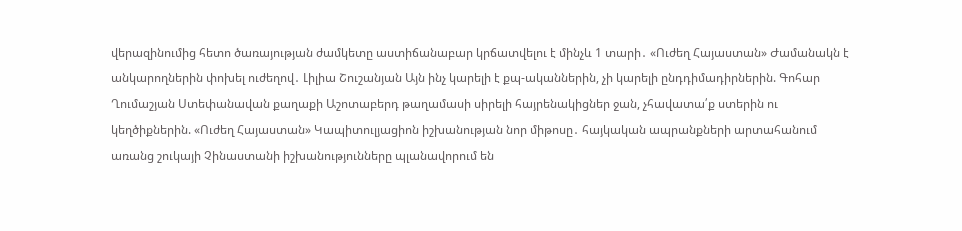վերազինումից հետո ծառայության ժամկետը աստիճանաբար կրճատվելու է մինչև 1 տարի․ «Ուժեղ Հայաստան» Ժամանակն է անկարողներին փոխել ուժեղով․ Լիլիա Շուշանյան Այն ինչ կարելի է քպ-ականներին, չի կարելի ընդդիմադիրներին. Գոհար Ղումաշյան Ստեփանավան քաղաքի Աշոտաբերդ թաղամասի սիրելի հայրենակիցներ ջան, չհավատա՛ք ստերին ու կեղծիքներին. «Ուժեղ Հայաստան» Կապիտուլյացիոն իշխանության նոր միթոսը․ հայկական ապրանքների արտահանում առանց շուկայի Չինաստանի իշխանությունները պլանավորում են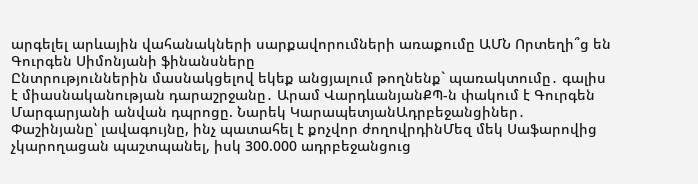արգելել արևային վահանակների սարքավորումների առաքումը ԱՄՆ Որտեղի՞ց են Գուրգեն Սիմոնյանի ֆինանսները
Ընտրություններին մասնակցելով եկեք անցյալում թողնենք` պառակտումը․ գալիս է միասնականության դարաշրջանը․ Արամ ՎարդևանյանՔՊ-ն փակում է Գուրգեն Մարգարյանի անվան դպրոցը. Նարեկ ԿարապետյանԱդրբեջանցիներ․ Փաշինյանը՝ լավագույնը, ինչ պատահել է քոչվոր ժողովրդինՄեզ մեկ Սաֆարովից չկարողացան պաշտպանել, իսկ 300.000 ադրբեջանցուց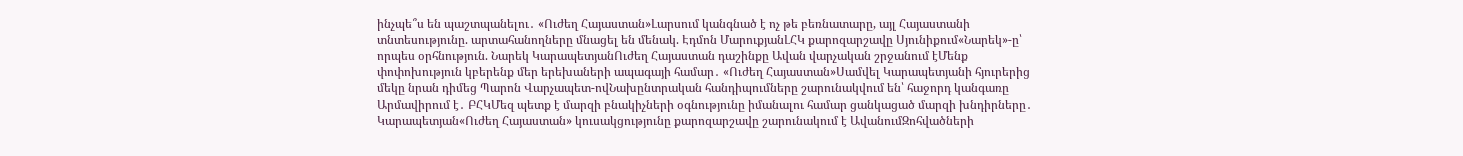ինչպե՞ս են պաշտպանելու․ «Ուժեղ Հայաստան»Լարսում կանգնած է ոչ թե բեռնատարը, այլ Հայաստանի տնտեսությունը. արտահանողները մնացել են մենակ. Էդմոն ՄարուքյանԼՀԿ քարոզարշավը Սյունիքում«Նարեկ»-ը՝ որպես օրհնություն. Նարեկ ԿարապետյանՈւժեղ Հայաստան դաշինքը Ավան վարչական շրջանում էՄենք փոփոխություն կբերենք մեր երեխաների ապագայի համար․ «Ուժեղ Հայաստան»Սամվել Կարապետյանի հյուրերից մեկը նրան դիմեց Պարոն Վարչապետ-ովՆախընտրական հանդիպումները շարունակվում են՝ հաջորդ կանգառը Արմավիրում է․ ԲՀԿՄեզ պետք է մարզի բնակիչների օգնությունը իմանալու համար ցանկացած մարզի խնդիրները․ Կարապետյան«Ուժեղ Հայաստան» կուսակցությունը քարոզարշավը շարունակում է ԱվանումԶոհվածների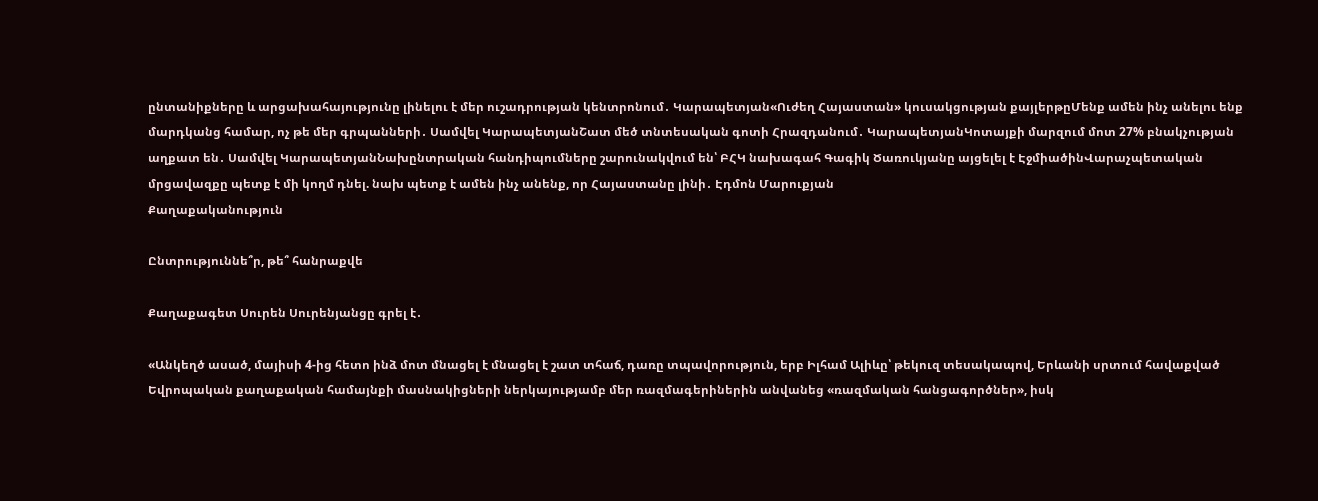ընտանիքները և արցախահայությունը լինելու է մեր ուշադրության կենտրոնում․ Կարապետյան«Ուժեղ Հայաստան» կուսակցության քայլերթըՄենք ամեն ինչ անելու ենք մարդկանց համար, ոչ թե մեր գրպանների․ Սամվել ԿարապետյանՇատ մեծ տնտեսական գոտի Հրազդանում․ ԿարապետյանԿոտայքի մարզում մոտ 27% բնակչության աղքատ են․ Սամվել ԿարապետյանՆախընտրական հանդիպումները շարունակվում են՝ ԲՀԿ նախագահ Գագիկ Ծառուկյանը այցելել է ԷջմիածինՎարաչպետական մրցավազքը պետք է մի կողմ դնել. նախ պետք է ամեն ինչ անենք, որ Հայաստանը լինի․ Էդմոն Մարուքյան
Քաղաքականություն

Ընտրություննե՞ր, թե՞ հանրաքվե

Քաղաքագետ Սուրեն Սուրենյանցը գրել է․

«Անկեղծ ասած, մայիսի 4-ից հետո ինձ մոտ մնացել է մնացել է շատ տհաճ, դառը տպավորություն, երբ Իլհամ Ալիևը՝ թեկուզ տեսակապով, Երևանի սրտում հավաքված Եվրոպական քաղաքական համայնքի մասնակիցների ներկայությամբ մեր ռազմագերիներին անվանեց «ռազմական հանցագործներ», իսկ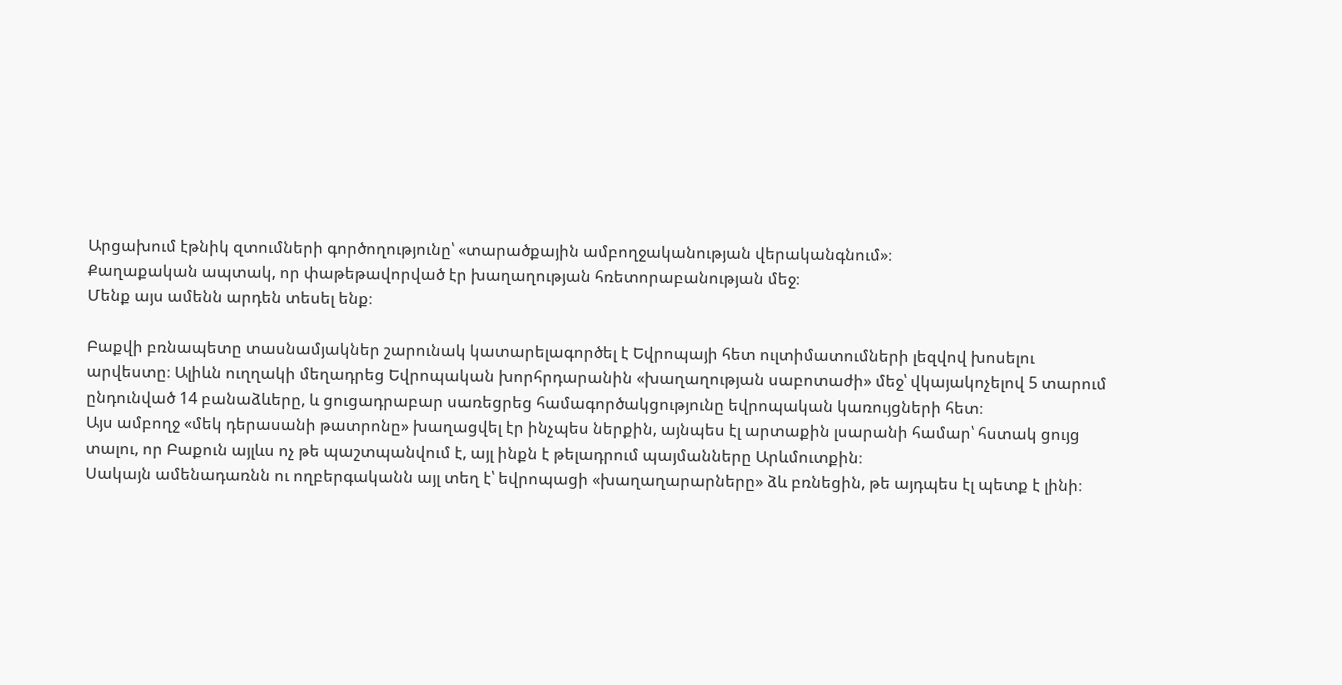Արցախում էթնիկ զտումների գործողությունը՝ «տարածքային ամբողջականության վերականգնում»։
Քաղաքական ապտակ, որ փաթեթավորված էր խաղաղության հռետորաբանության մեջ։
Մենք այս ամենն արդեն տեսել ենք։

Բաքվի բռնապետը տասնամյակներ շարունակ կատարելագործել է Եվրոպայի հետ ուլտիմատումների լեզվով խոսելու արվեստը։ Ալիևն ուղղակի մեղադրեց Եվրոպական խորհրդարանին «խաղաղության սաբոտաժի» մեջ՝ վկայակոչելով 5 տարում ընդունված 14 բանաձևերը, և ցուցադրաբար սառեցրեց համագործակցությունը եվրոպական կառույցների հետ։
Այս ամբողջ «մեկ դերասանի թատրոնը» խաղացվել էր ինչպես ներքին, այնպես էլ արտաքին լսարանի համար՝ հստակ ցույց տալու, որ Բաքուն այլևս ոչ թե պաշտպանվում է, այլ ինքն է թելադրում պայմանները Արևմուտքին։
Սակայն ամենադառնն ու ողբերգականն այլ տեղ է՝ եվրոպացի «խաղաղարարները» ձև բռնեցին, թե այդպես էլ պետք է լինի։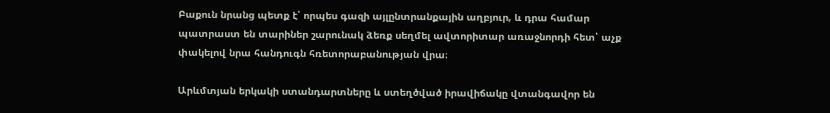Բաքուն նրանց պետք է՝ որպես գազի այլընտրանքային աղբյուր, և դրա համար պատրաստ են տարիներ շարունակ ձեռք սեղմել ավտորիտար առաջնորդի հետ՝ աչք փակելով նրա հանդուգն հռետորաբանության վրա։

Արևմտյան երկակի ստանդարտները և ստեղծված իրավիճակը վտանգավոր են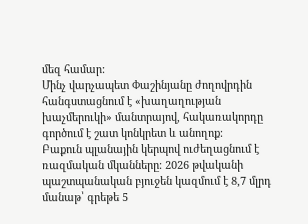մեզ համար:
Մինչ վարչապետ Փաշինյանը ժողովրդին հանգստացնում է «խաղաղության խաչմերուկի» մանտրայով, հակառակորդը գործում է շատ կոնկրետ և անողոք։
Բաքուն պլանային կերպով ուժեղացնում է ռազմական մկանները։ 2026 թվականի պաշտպանական բյուջեն կազմում է 8,7 մլրդ մանաթ՝ գրեթե 5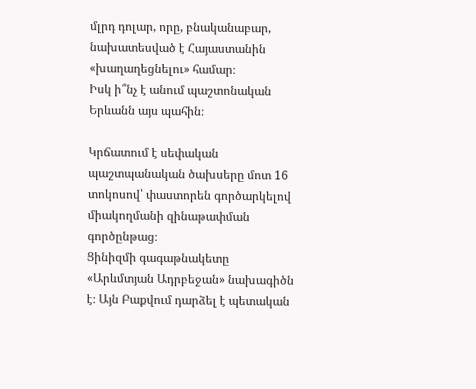մլրդ դոլար, որը, բնականաբար, նախատեսված է Հայաստանին «խաղաղեցնելու» համար։
Իսկ ի՞նչ է անում պաշտոնական Երևանն այս պահին։

Կրճատում է սեփական պաշտպանական ծախսերը մոտ 16 տոկոսով՝ փաստորեն գործարկելով միակողմանի զինաթափման գործընթաց։
Ցինիզմի գագաթնակետը «Արևմտյան Ադրբեջան» նախագիծն է։ Այն Բաքվում դարձել է պետական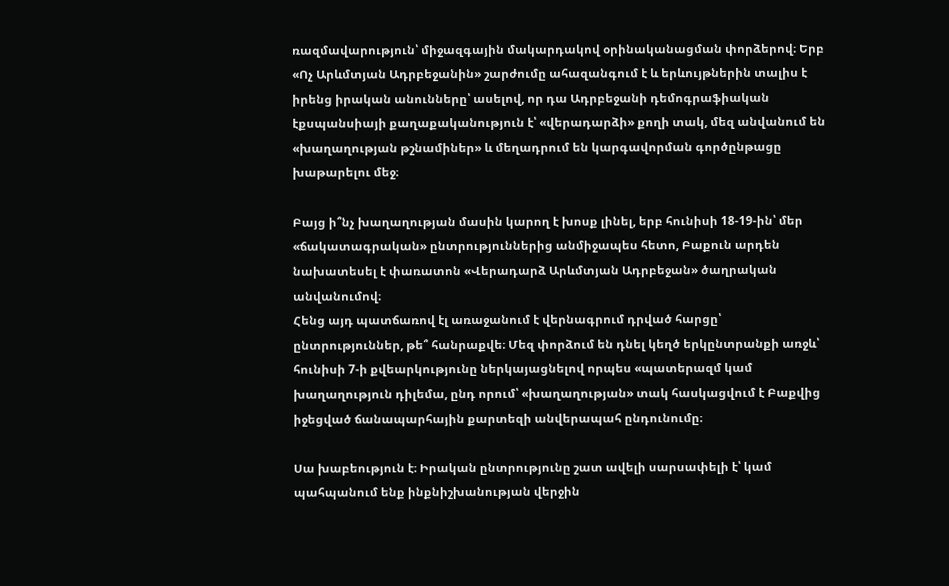ռազմավարություն՝ միջազգային մակարդակով օրինականացման փորձերով։ Երբ «Ոչ Արևմտյան Ադրբեջանին» շարժումը ահազանգում է և երևույթներին տալիս է իրենց իրական անունները՝ ասելով, որ դա Ադրբեջանի դեմոգրաֆիական էքսպանսիայի քաղաքականություն է՝ «վերադարձի» քողի տակ, մեզ անվանում են «խաղաղության թշնամիներ» և մեղադրում են կարգավորման գործընթացը խաթարելու մեջ։

Բայց ի՞նչ խաղաղության մասին կարող է խոսք լինել, երբ հունիսի 18-19-ին՝ մեր «ճակատագրական» ընտրություններից անմիջապես հետո, Բաքուն արդեն նախատեսել է փառատոն «Վերադարձ Արևմտյան Ադրբեջան» ծաղրական անվանումով։
Հենց այդ պատճառով էլ առաջանում է վերնագրում դրված հարցը՝ ընտրություններ, թե՞ հանրաքվե։ Մեզ փորձում են դնել կեղծ երկընտրանքի առջև՝ հունիսի 7-ի քվեարկությունը ներկայացնելով որպես «պատերազմ կամ խաղաղություն դիլեմա, ընդ որում՝ «խաղաղության» տակ հասկացվում է Բաքվից իջեցված ճանապարհային քարտեզի անվերապահ ընդունումը։

Սա խաբեություն է։ Իրական ընտրությունը շատ ավելի սարսափելի է՝ կամ պահպանում ենք ինքնիշխանության վերջին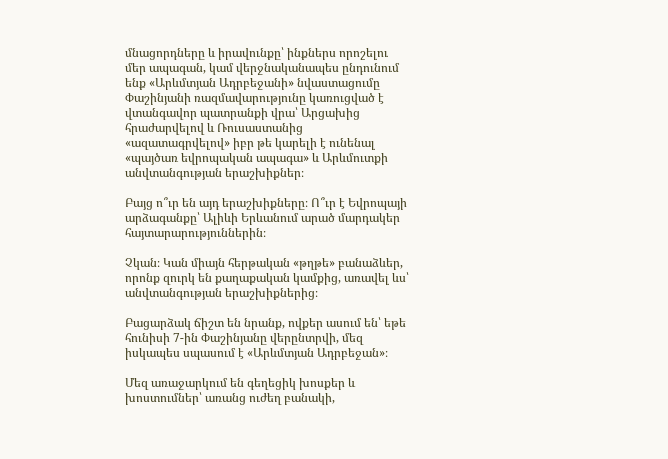մնացորդները և իրավունքը՝ ինքներս որոշելու մեր ապագան, կամ վերջնականապես ընդունում ենք «Արևմտյան Ադրբեջանի» նվաստացումը
Փաշինյանի ռազմավարությունը կառուցված է վտանգավոր պատրանքի վրա՝ Արցախից հրաժարվելով և Ռուսաստանից «ազատագրվելով» իբր թե կարելի է ունենալ «պայծառ եվրոպական ապագա» և Արևմուտքի անվտանգության երաշխիքներ։

Բայց ո՞ւր են այդ երաշխիքները։ Ո՞ւր է Եվրոպայի արձագանքը՝ Ալիևի Երևանում արած մարդակեր հայտարարություններին։

Չկան։ Կան միայն հերթական «թղթե» բանաձևեր, որոնք զուրկ են քաղաքական կամքից, առավել ևս՝ անվտանգության երաշխիքներից։

Բացարձակ ճիշտ են նրանք, ովքեր ասում են՝ եթե հունիսի 7-ին Փաշինյանը վերընտրվի, մեզ իսկապես սպասում է «Արևմտյան Ադրբեջան»։

Մեզ առաջարկում են գեղեցիկ խոսքեր և խոստումներ՝ առանց ուժեղ բանակի,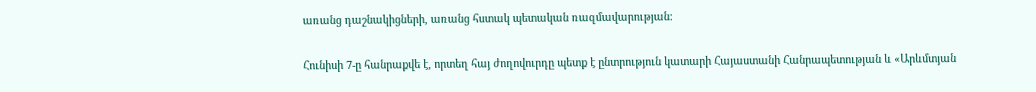առանց դաշնակիցների, առանց հստակ պետական ռազմավարության։

Հունիսի 7-ը հանրաքվե է, որտեղ հայ ժողովուրդը պետք է ընտրություն կատարի Հայաստանի Հանրապետության և «Արևմտյան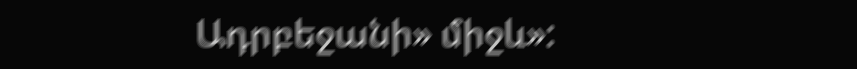Ադրբեջանի» միջև»: